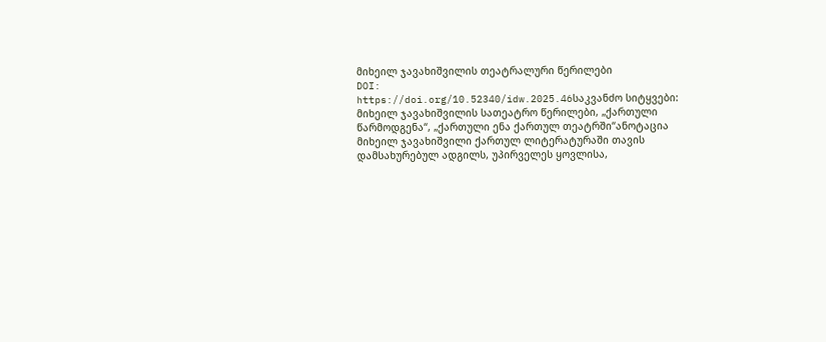მიხეილ ჯავახიშვილის თეატრალური წერილები
DOI:
https://doi.org/10.52340/idw.2025.46საკვანძო სიტყვები:
მიხეილ ჯავახიშვილის სათეატრო წერილები, „ქართული წარმოდგენა“, „ქართული ენა ქართულ თეატრში“ანოტაცია
მიხეილ ჯავახიშვილი ქართულ ლიტერატურაში თავის დამსახურებულ ადგილს, უპირველეს ყოვლისა,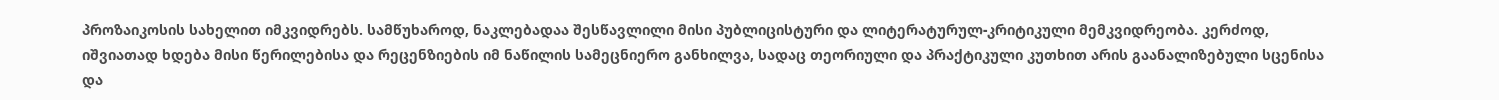პროზაიკოსის სახელით იმკვიდრებს. სამწუხაროდ, ნაკლებადაა შესწავლილი მისი პუბლიცისტური და ლიტერატურულ-კრიტიკული მემკვიდრეობა. კერძოდ, იშვიათად ხდება მისი წერილებისა და რეცენზიების იმ ნაწილის სამეცნიერო განხილვა, სადაც თეორიული და პრაქტიკული კუთხით არის გაანალიზებული სცენისა და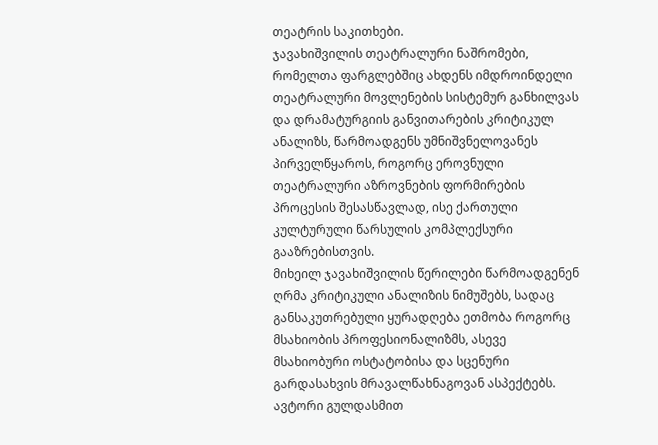თეატრის საკითხები.
ჯავახიშვილის თეატრალური ნაშრომები, რომელთა ფარგლებშიც ახდენს იმდროინდელი თეატრალური მოვლენების სისტემურ განხილვას და დრამატურგიის განვითარების კრიტიკულ ანალიზს, წარმოადგენს უმნიშვნელოვანეს პირველწყაროს, როგორც ეროვნული თეატრალური აზროვნების ფორმირების პროცესის შესასწავლად, ისე ქართული კულტურული წარსულის კომპლექსური გააზრებისთვის.
მიხეილ ჯავახიშვილის წერილები წარმოადგენენ ღრმა კრიტიკული ანალიზის ნიმუშებს, სადაც განსაკუთრებული ყურადღება ეთმობა როგორც მსახიობის პროფესიონალიზმს, ასევე მსახიობური ოსტატობისა და სცენური გარდასახვის მრავალწახნაგოვან ასპექტებს. ავტორი გულდასმით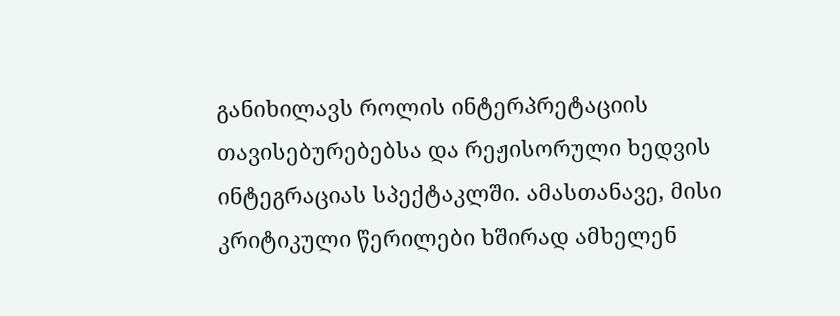განიხილავს როლის ინტერპრეტაციის თავისებურებებსა და რეჟისორული ხედვის ინტეგრაციას სპექტაკლში. ამასთანავე, მისი კრიტიკული წერილები ხშირად ამხელენ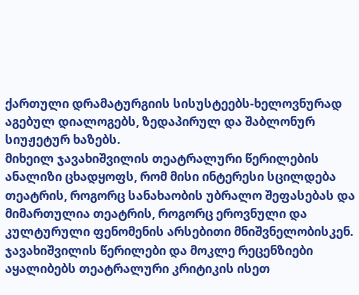ქართული დრამატურგიის სისუსტეებს-ხელოვნურად აგებულ დიალოგებს, ზედაპირულ და შაბლონურ სიუჟეტურ ხაზებს.
მიხეილ ჯავახიშვილის თეატრალური წერილების ანალიზი ცხადყოფს, რომ მისი ინტერესი სცილდება თეატრის, როგორც სანახაობის უბრალო შეფასებას და მიმართულია თეატრის, როგორც ეროვნული და კულტურული ფენომენის არსებითი მნიშვნელობისკენ. ჯავახიშვილის წერილები და მოკლე რეცენზიები აყალიბებს თეატრალური კრიტიკის ისეთ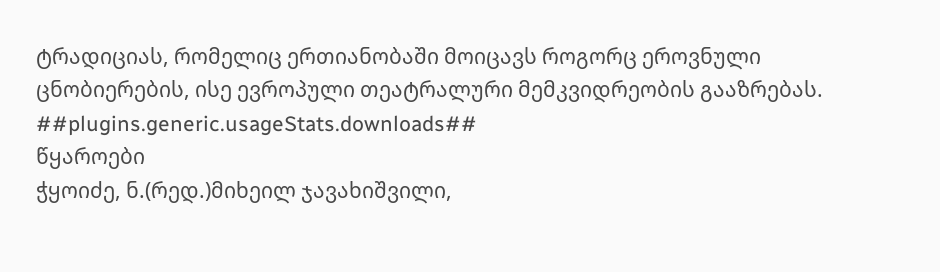ტრადიციას, რომელიც ერთიანობაში მოიცავს როგორც ეროვნული ცნობიერების, ისე ევროპული თეატრალური მემკვიდრეობის გააზრებას.
##plugins.generic.usageStats.downloads##
წყაროები
ჭყოიძე, ნ.(რედ.)მიხეილ ჯავახიშვილი,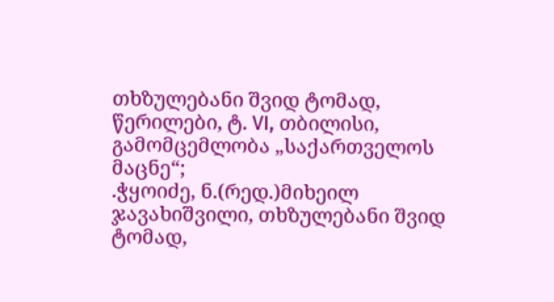თხზულებანი შვიდ ტომად, წერილები, ტ. VI, თბილისი, გამომცემლობა „საქართველოს მაცნე“;
.ჭყოიძე, ნ.(რედ.)მიხეილ ჯავახიშვილი, თხზულებანი შვიდ ტომად,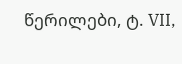წერილები, ტ. VII,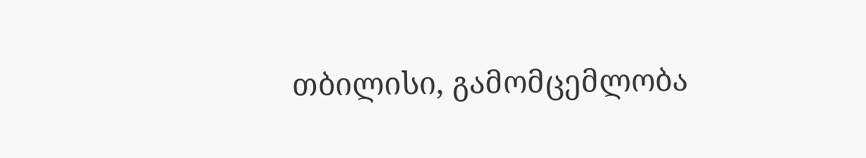თბილისი, გამომცემლობა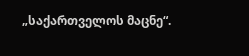„საქართველოს მაცნე“.